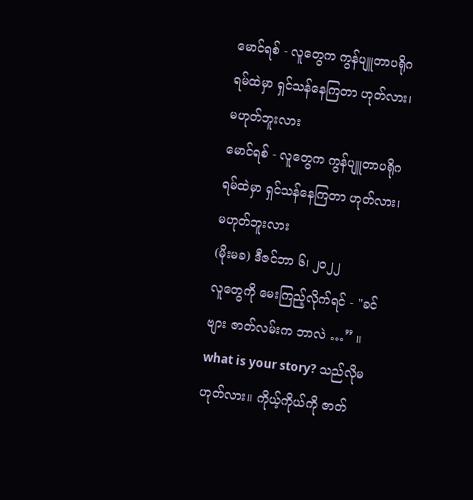မောင်ရစ် - လူတွေက ကွန်ပျူတာပရိုဂရမ်ထဲမှာ ရှင်သန်နေကြတာ ဟုတ်လား၊ မဟုတ်ဘူးလား
မောင်ရစ် - လူတွေက ကွန်ပျူတာပရိုဂရမ်ထဲမှာ ရှင်သန်နေကြတာ ဟုတ်လား၊ မဟုတ်ဘူးလား
(မိုးမခ) ဒီဇင်ဘာ ၆၊ ၂၀၂၂
လူတွေကို မေးကြည့်လိုက်ရင် - "ခင်ဗျား ဇာတ်လမ်းက ဘာလဲ …” ။ what is your story? သည်လိုမဟုတ်လား။ ကိုယ့်ကိုယ်ကို ဇာတ်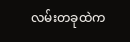လမ်းတခုထဲက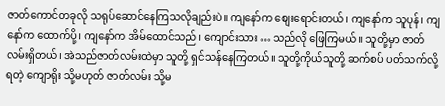ဇာတ်ကောင်တခုလို သရုပ်ဆောင်နေကြသလိုချည်းပဲ။ ကျနော်က စျေးရောင်းတယ်၊ ကျနော်က သူပုန်၊ ကျနော်က ထောက်ပို့၊ ကျနော်က အိမ်ထောင်သည်၊ ကျောင်းသား … သည်လို ဖြေကြမယ်။ သူတို့မှာ ဇာတ်လမ်းရှိတယ်၊ အဲသည်ဇာတ်လမ်းထဲမှာ သူတို့ ရှင်သန်နေကြတယ်။ သူတို့ကိုယ်သူတို့ ဆက်စပ် ပတ်သက်လို့ ရတဲ့ ကျောရိုး သို့မဟုတ် ဇာတ်လမ်း သို့မ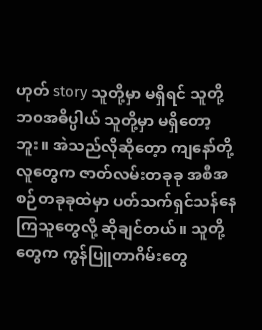ဟုတ် story သူတို့မှာ မရှိရင် သူတို့ ဘ၀အဓိပ္ပါယ် သူတို့မှာ မရှိတော့ဘူး။ အဲသည်လိုဆိုတေ့ာ ကျနော်တို့လူတွေက ဇာတ်လမ်းတခုခု အစီအစဉ်တခုခုထဲမှာ ပတ်သက်ရှင်သန်နေကြသူတွေလို့ ဆိုချင်တယ်။ သူတို့တွေက ကွန်ပြူတာဂိမ်းတွေ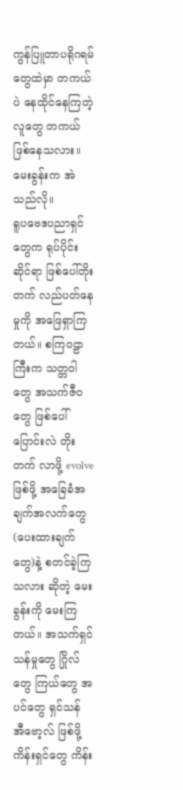ကွန်ပြူတာပရိုဂရမ်တွေထဲမှာ တကယ်ပဲ နေထိုင်နေကြတဲ့ လူတွေ တကယ်ဖြစ်နေသလား။ မေးခွန်းက အဲသည်လို။
ရူပဗေဒပညာရှင်တွေက ရုပ်ပိုင်းဆိုင်ရာ ဖြစ်ပေါ်တိုးတက် လည်ပတ်နေမှုကို အဖြေရှာကြတယ်။ စကြ၀ဠာကြီးက သတ္တဝါတွေ အသက်ဇီ၀တွေ ဖြစ်ပေါ် ပြောင်းလဲ တိုးတက် လာဖို့ evolve ဖြစ်ဖို့ အခြေခံအချက်အလက်တွေ (ပေးထားချက်တွေ)နဲ့ စတင်ခဲ့ကြသလား ဆိုတဲ့ မေးခွန်းကို မေးကြတယ်။ အသက်ရှင်သန်မှုတွေ ဂြိုလ်တွေ ကြယ်တွေ အပင်တွေ ရှင်သန် အီဗော့လ် ဖြစ်ဖို့ ကိန်းရှင်တွေ ကိန်း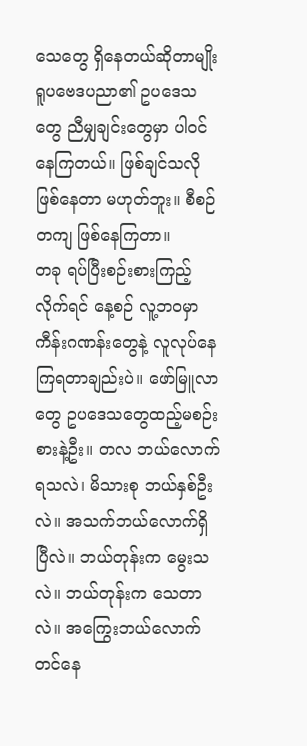သေတွေ ရှိနေတယ်ဆိုတာမျိုး ရူပဗေဒပညာ၏ ဥပဒေသတွေ ညီမျှချင်းတွေမှာ ပါဝင်နေကြတယ်။ ဖြစ်ချင်သလို ဖြစ်နေတာ မဟုတ်ဘူး။ စီစဉ်တကျ ဖြစ်နေကြတာ။
တခု ရပ်ပြီးစဉ်းစားကြည့်လိုက်ရင် နေ့စဉ် လူ့ဘ၀မှာ ကီန်းဂဏန်းတွေနဲ့ လူလုပ်နေကြရတာချည်းပဲ။ ဖော်မြူလာတွေ ဥပဒေသတွေထည့်မစဉ်းစားနဲ့ဦး။ တလ ဘယ်လောက်ရသလဲ၊ မိသားစု ဘယ်နှစ်ဦးလဲ။ အသက်ဘယ်လောက်ရှိပြီလဲ။ ဘယ်တုန်းက မွေးသလဲ။ ဘယ်တုန်းက သေတာလဲ။ အကြွေးဘယ်လောက် တင်နေ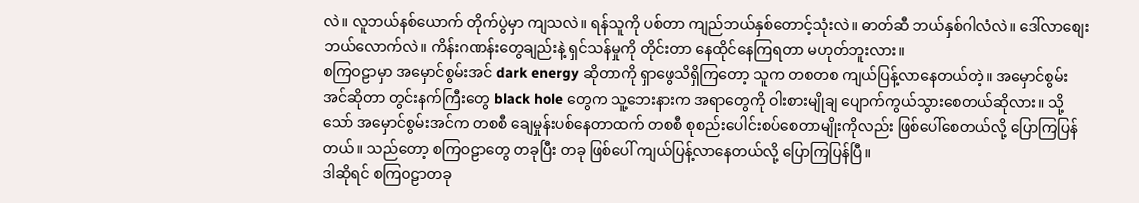လဲ။ လူဘယ်နစ်ယောက် တိုက်ပွဲမှာ ကျသလဲ။ ရန်သူကို ပစ်တာ ကျည်ဘယ်နှစ်တောင့်သုံးလဲ။ ဓာတ်ဆီ ဘယ်နှစ်ဂါလံလဲ။ ဒေါ်လာစျေး ဘယ်လောက်လဲ။ ကိန်းဂဏန်းတွေချည်းနဲ့ ရှင်သန်မှုကို တိုင်းတာ နေထိုင်နေကြရတာ မဟုတ်ဘူးလား။
စကြဝဠာမှာ အမှောင်စွမ်းအင် dark energy ဆိုတာကို ရှာဖွေသိရှိကြတော့ သူက တစတစ ကျယ်ပြန့်လာနေတယ်တဲ့။ အမှောင်စွမ်းအင်ဆိုတာ တွင်းနက်ကြီးတွေ black hole တွေက သူ့ဘေးနားက အရာတွေကို ဝါးစားမျိုချ ပျောက်ကွယ်သွားစေတယ်ဆိုလား။ သို့သော် အမှောင်စွမ်းအင်က တစစီ ချေမှုန်းပစ်နေတာထက် တစစီ စုစည်းပေါင်းစပ်စေတာမျိုးကိုလည်း ဖြစ်ပေါ်စေတယ်လို့ ပြောကြပြန်တယ်။ သည်တော့ စကြဝဠာတွေ တခုပြီး တခု ဖြစ်ပေါ် ကျယ်ပြန့်လာနေတယ်လို့ ပြောကြပြန်ပြီ။
ဒါဆိုရင် စကြ၀ဠာတခု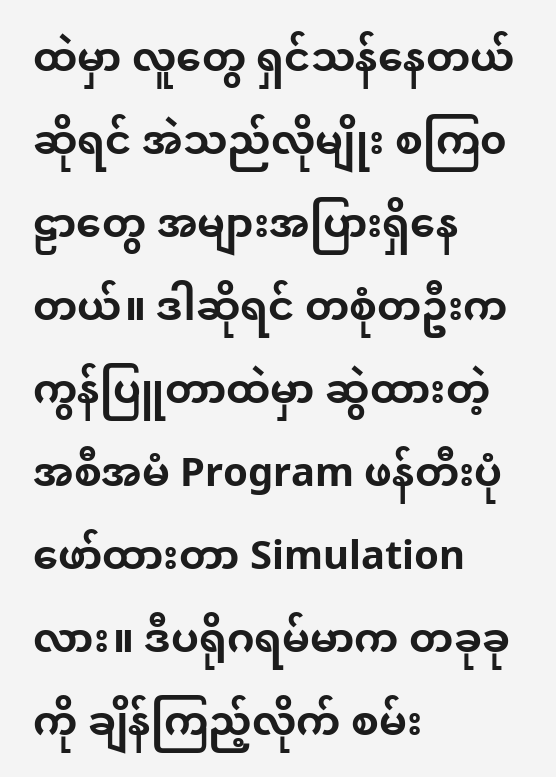ထဲမှာ လူတွေ ရှင်သန်နေတယ်ဆိုရင် အဲသည်လိုမျိုး စကြ၀ဠာတွေ အများအပြားရှိနေတယ်။ ဒါဆိုရင် တစုံတဦးက ကွန်ပြူတာထဲမှာ ဆွဲထားတဲ့ အစီအမံ Program ဖန်တီးပုံဖော်ထားတာ Simulation လား။ ဒီပရိုဂရမ်မာက တခုခုကို ချိန်ကြည့်လိုက် စမ်း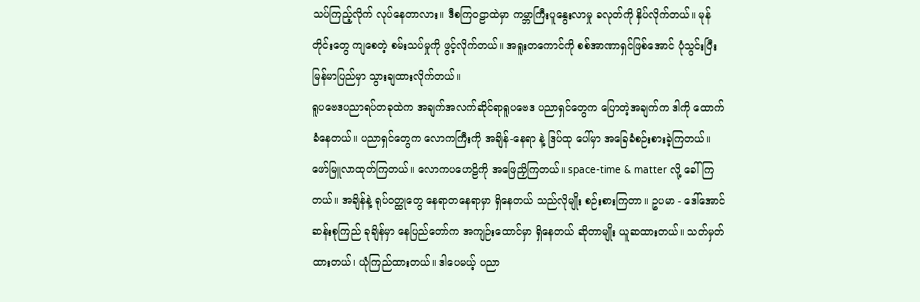သပ်ကြည့်လိုက် လုပ်နေတာလား။ ဒီစကြ၀ဠာထဲမှာ ကမ္ဘာကြီးပူနွေးလာမှု ခလုတ်ကို နှိပ်လိုက်တယ်။ မုန်တိုင်းတွေ ကျစေတဲ့ စမ်းသပ်မှုကို ဖွင့်လိုက်တယ်။ အရူးတကောင်ကို စစ်အာဏာရှင်ဖြစ်အောင် ပုံသွင်းပြီး မြန်မာပြည်မှာ သွားချထားလိုက်တယ်။
ရူပဗေဒပညာရပ်တခုထဲက အချက်အလက်ဆိုင်ရာရူပဗေဒ ပညာရှင်တွေက ပြောတဲ့အချက်က ဒါကို ထောက်ခံနေတယ်။ ပညာရှင်တွေက လောကကြီးကို အချိန်-နေရာ နဲ့ ဒြပ်ထု ပေါ်မှာ အခြေခံစဉ်းစားခဲ့ကြတယ်။ ဖော်မြူလာထုတ်ကြတယ်။ လောကပဟေဠိကို အဖြေညှိကြတယ်။ space-time & matter လို့ ခေါ်ကြတယ်။ အချိန်နဲ့ ရုပ်၀တ္ထုတွေ နေရာတနေရာမှာ ရှိနေတယ် သည်လိုမျိုး စဉ်းစားကြတာ။ ဥပမာ - ဒေါ်အောင်ဆန်းစုကြည် ခုချိန်မှာ နေပြည်တော်က အကျဉ်းထောင်မှာ ရှိနေတယ် ဆိုတာမျိုး ယူဆထားတယ်။ သတ်မှတ်ထားတယ်၊ ယုံကြည်ထားတယ်။ ဒါပေမယ့် ပညာ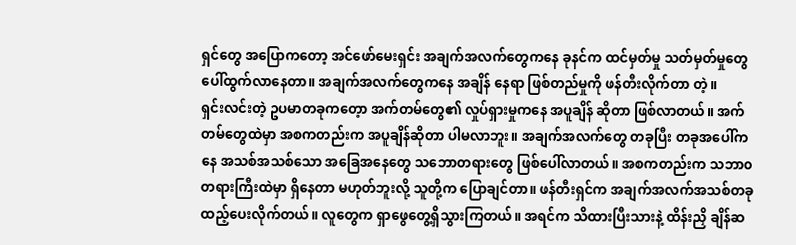ရှင်တွေ အပြောကတော့ အင်ဖော်မေးရှင်း အချက်အလက်တွေကနေ ခုနင်က ထင်မှတ်မှု သတ်မှတ်မှုတွေ ပေါ်ထွက်လာနေတာ။ အချက်အလက်တွေကနေ အချိန် နေရာ ဖြစ်တည်မှုကို ဖန်တီးလိုက်တာ တဲ့။
ရှင်းလင်းတဲ့ ဥပမာတခုကတေ့ာ အက်တမ်တွေ၏ လှုပ်ရှားမှုကနေ အပူချိန် ဆိုတာ ဖြစ်လာတယ်။ အက်တမ်တွေထဲမှာ အစကတည်းက အပူချိန်ဆိုတာ ပါမလာဘူး။ အချက်အလက်တွေ တခုပြီး တခုအပေါ်ကနေ အသစ်အသစ်သော အခြေအနေတွေ သဘောတရားတွေ ဖြစ်ပေါ်လာတယ်။ အစကတည်းက သဘာ၀တရားကြီးထဲမှာ ရှိနေတာ မဟုတ်ဘူးလို့ သူတို့က ပြောချင်တာ။ ဖန်တီးရှင်က အချက်အလက်အသစ်တခု ထည့်ပေးလိုက်တယ်။ လူတွေက ရှာဖွေတွေ့ရှိသွားကြတယ်။ အရင်က သိထားပြီးသားနဲ့ ထိန်းညှိ ချိန်ဆ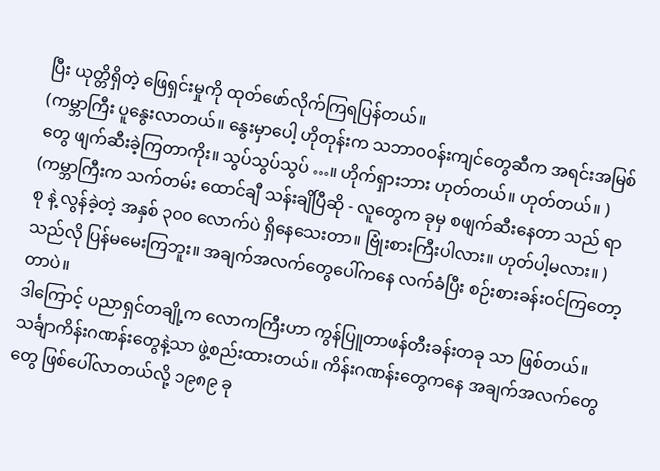ပြီး ယုတ္တိရှိတဲ့ ဖြေရှင်းမှုကို ထုတ်ဖော်လိုက်ကြရပြန်တယ်။
(ကမ္ဘာကြီး ပူနွေးလာတယ်။ နွေးမှာပေါ့ ဟိုတုန်းက သဘာ၀ဝန်းကျင်တွေဆီက အရင်းအမြစ်တွေ ဖျက်ဆီးခဲ့ကြတာကိုး။ သွပ်သွပ်သွပ် …။ ဟိုက်ရှားဘား ဟုတ်တယ်။ ဟုတ်တယ်။ )
(ကမ္ဘာကြီးက သက်တမ်း ထောင်ချီ သန်းချိပြီဆို - လူတွေက ခုမှ စဖျက်ဆီးနေတာ သည် ရာစု နဲ့ လွန်ခဲ့တဲ့ အနှစ် ၃၀၀ လောက်ပဲ ရှိနေသေးတာ။ ဗြုံးစားကြီးပါလား။ ဟုတ်ပါ့မလား။ ) သည်လို ပြန်မမေးကြဘူး။ အချက်အလက်တွေပေါ်ကနေ လက်ခံပြီး စဉ်းစားခန်းဝင်ကြတော့တာပဲ။
ဒါကြောင့် ပညာရှင်တချို့က လောကကြီးဟာ ကွန်ပြူတာဖန်တီးခန်းတခု သာ ဖြစ်တယ်။ သင်္ချာကိန်းဂဏန်းတွေနဲ့သာ ဖွဲ့စည်းထားတယ်။ ကိန်းဂဏန်းတွေကနေ အချက်အလက်တွေတွေ ဖြစ်ပေါ်လာတယ်လို့ ၁၉၈၉ ခု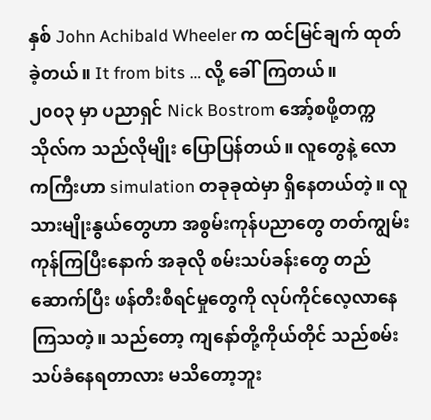နှစ် John Achibald Wheeler က ထင်မြင်ချက် ထုတ်ခဲ့တယ်။ It from bits … လို့ ခေါ်ကြတယ်။
၂၀၀၃ မှာ ပညာရှင် Nick Bostrom အော့်စဖို့တက္ကသိုလ်က သည်လိုမျိုး ပြောပြန်တယ်။ လူတွေနဲ့ လောကကြီးဟာ simulation တခုခုထဲမှာ ရှိနေတယ်တဲ့။ လူသားမျိုးနွယ်တွေဟာ အစွမ်းကုန်ပညာတွေ တတ်ကျွမ်းကုန်ကြပြီးနောက် အခုလို စမ်းသပ်ခန်းတွေ တည်ဆောက်ပြီး ဖန်တီးစီရင်မှုတွေကို လုပ်ကိုင်လေ့လာနေကြသတဲ့။ သည်တော့ ကျနော်တို့ကိုယ်တိုင် သည်စမ်းသပ်ခံနေရတာလား မသိတော့ဘူး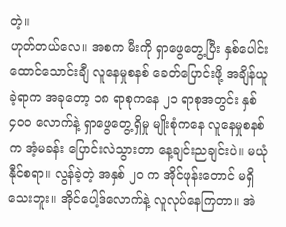တဲ့။
ဟုတ်တယ်လေ။ အစက မီးကို ရှာဖွေတွေ့ပြီး နှစ်ပေါင်း ထောင်သောင်းချီ လူနေမှုစနစ် ခေတ်ပြောင်းဖို့ အချိန်ယူခဲ့ရာက အခုတော့ ၁၈ ရာစုကနေ ၂၁ ရာစုအတွင်း နှစ် ၄၀၀ လောက်နဲ့ ရှာဖွေတွေ့ရှိမှု မျိုးစုံကနေ လူနေမှုစနစ်က အံ့မခန်း ပြောင်းလဲသွားတာ နေ့ချင်းညချင်းပဲ။ မယုံနီုင်စရာ။ လွန်ခဲ့တဲ့ အနှစ် ၂၀ က အိုင်ဖုန်းတောင် မရှိသေးဘူး။ အိုင်ပေါ့ဒ်လောက်နဲ့ လူလုပ်နေကြတာ။ အဲ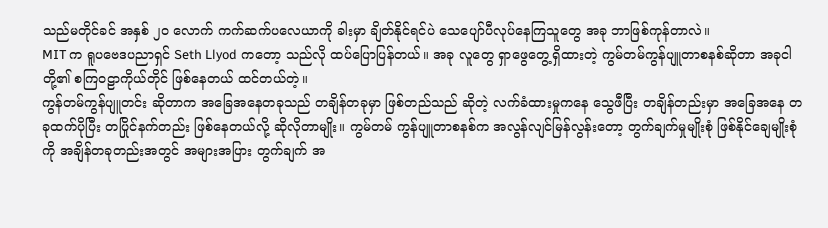သည်မတိုင်ခင် အနှစ် ၂၀ လောက် ကက်ဆက်ပလေယာကို ခါးမှာ ချိတ်နိုင်ရင်ပဲ သေပျော်ပီလုပ်နေကြသူတွေ အခု ဘာဖြစ်ကုန်တာလဲ။
MIT က ရူပဗေဒပညာရှင် Seth Llyod ကတော့ သည်လို ထပ်ပြောပြန်တယ်။ အခု လူတွေ ရှာဖွေတွေ့ရှိထားတဲ့ ကွမ်တမ်ကွန်ပျူတာစနစ်ဆိုတာ အခုငါတို့၏ စကြ၀ဠာကိုယ်တိုင် ဖြစ်နေတယ် ထင်တယ်တဲ့။
ကွန်တမ်ကွန်ပျူတင်း ဆိုတာက အခြေအနေတခုသည် တချိန်တခုမှာ ဖြစ်တည်သည် ဆိုတဲ့ လက်ခံထားမှုကနေ သွေဖီပြီး တချိန်တည်းမှာ အခြေအနေ တခုထက်ပိုပြီး တပြိုင်နက်တည်း ဖြစ်နေတယ်လို့ ဆိုလိုတာမျိုး။ ကွမ်တမ် ကွန်ပျူတာစနစ်က အလွန်လျင်မြန်လွန်းတော့ တွက်ချက်မှုမျိုးစုံ ဖြစ်နိုင်ချေမျိုးစုံကို အချိန်တခုတည်းအတွင် အများအပြား တွက်ချက် အ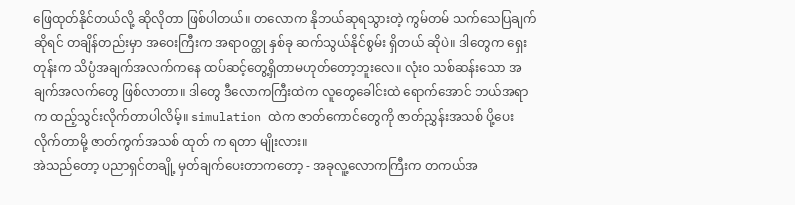ဖြေထုတ်နိုင်တယ်လို့ ဆိုလိုတာ ဖြစ်ပါတယ်။ တလောက နိုဘယ်ဆုရသွားတဲ့ ကွမ်တမ် သက်သေပြချက်ဆိုရင် တချိန်တည်းမှာ အဝေးကြီးက အရာ၀တ္ထု နှစ်ခု ဆက်သွယ်နိုင်စွမ်း ရှိတယ် ဆိုပဲ။ ဒါတွေက ရှေးတုန်းက သိပ္ပံအချက်အလက်ကနေ ထပ်ဆင့်တွေ့ရှိတာမဟုတ်တော့ဘူးလေ။ လုံး၀ သစ်ဆန်းသော အချက်အလက်တွေ ဖြစ်လာတာ။ ဒါတွေ ဒီလောကကြီးထဲက လူတွေခေါင်းထဲ ရောက်အောင် ဘယ်အရာက ထည့်သွင်းလိုက်တာပါလိမ့်။ simulation ထဲက ဇာတ်ကောင်တွေကို ဇာတ်ညွှန်းအသစ် ပို့ပေးလိုက်တာမို့ ဇာတ်ကွက်အသစ် ထုတ် က ရတာ မျိုးလား။
အဲသည်တော့ ပညာရှင်တချို့ မှတ်ချက်ပေးတာကတော့ - အခုလူ့လောကကြီးက တကယ်အ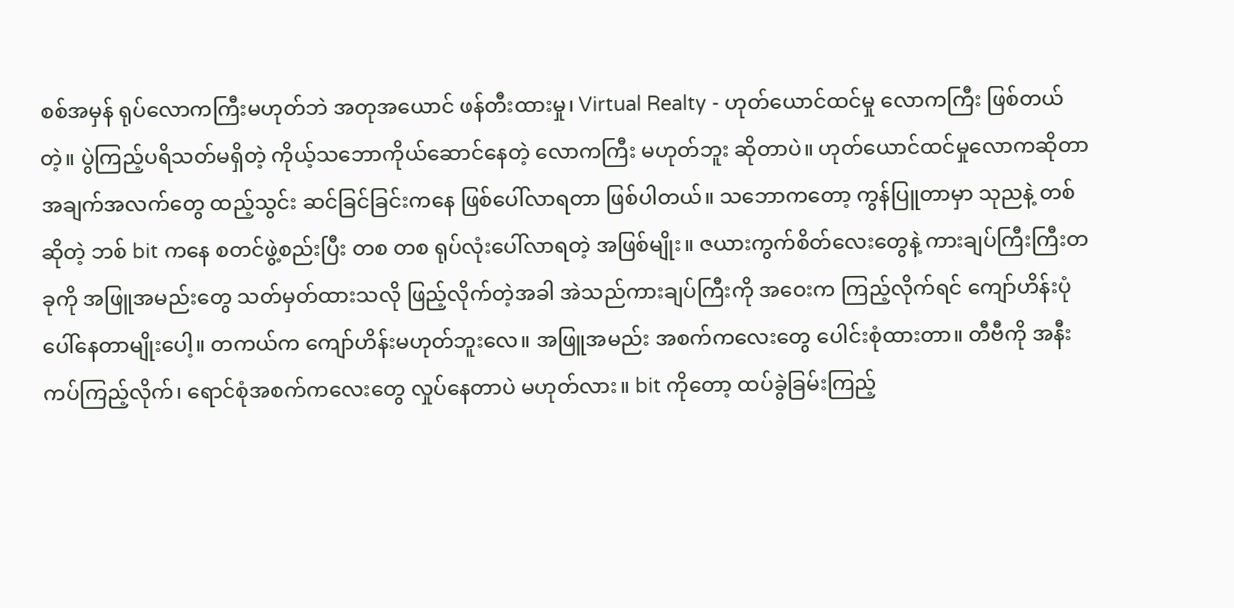စစ်အမှန် ရုပ်လောကကြီးမဟုတ်ဘဲ အတုအယောင် ဖန်တီးထားမှု၊ Virtual Realty - ဟုတ်ယောင်ထင်မှု လောကကြီး ဖြစ်တယ်တဲ့။ ပွဲကြည့်ပရိသတ်မရှိတဲ့ ကိုယ့်သဘောကိုယ်ဆောင်နေတဲ့ လောကကြီး မဟုတ်ဘူး ဆိုတာပဲ။ ဟုတ်ယောင်ထင်မှုလောကဆိုတာ အချက်အလက်တွေ ထည့်သွင်း ဆင်ခြင်ခြင်းကနေ ဖြစ်ပေါ်လာရတာ ဖြစ်ပါတယ်။ သဘောကတော့ ကွန်ပြူတာမှာ သုညနဲ့ တစ် ဆိုတဲ့ ဘစ် bit ကနေ စတင်ဖွဲ့စည်းပြီး တစ တစ ရုပ်လုံးပေါ်လာရတဲ့ အဖြစ်မျိုး။ ဇယားကွက်စိတ်လေးတွေနဲ့ ကားချပ်ကြီးကြီးတခုကို အဖြူအမည်းတွေ သတ်မှတ်ထားသလို ဖြည့်လိုက်တဲ့အခါ အဲသည်ကားချပ်ကြီးကို အဝေးက ကြည့်လိုက်ရင် ကျော်ဟိန်းပုံ ပေါ်နေတာမျိုးပေါ့။ တကယ်က ကျော်ဟိန်းမဟုတ်ဘူးလေ။ အဖြူအမည်း အစက်ကလေးတွေ ပေါင်းစုံထားတာ။ တီဗီကို အနီးကပ်ကြည့်လိုက်၊ ရောင်စုံအစက်ကလေးတွေ လှုပ်နေတာပဲ မဟုတ်လား။ bit ကိုတော့ ထပ်ခွဲခြမ်းကြည့်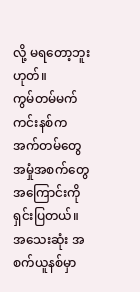လို့ မရတော့ဘူးဟုတ်။
ကွမ်တမ်မက်ကင်းနစ်က အက်တမ်တွေ အမှုံအစက်တွေအကြောင်းကို ရှင်းပြတယ်။ အသေးဆုံး အစက်ယူနစ်မှာ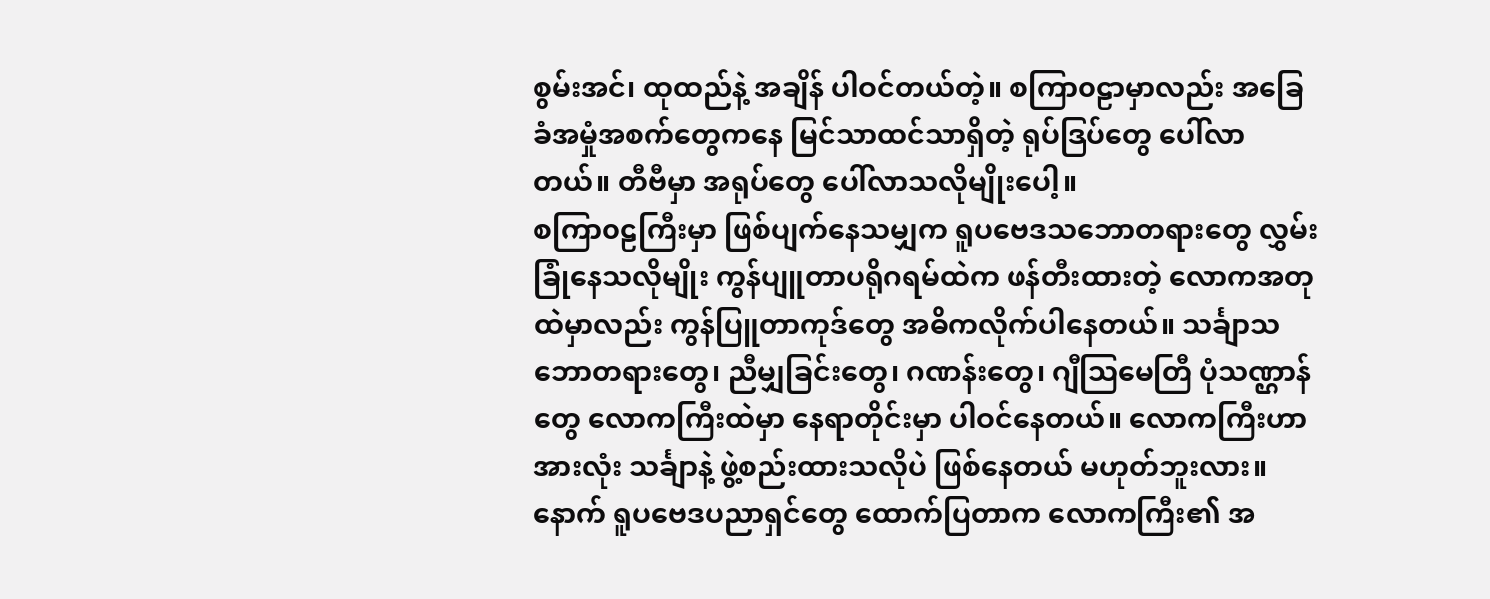စွမ်းအင်၊ ထုထည်နဲ့ အချိန် ပါဝင်တယ်တဲ့။ စကြာ၀ဠာမှာလည်း အခြေခံအမှုံအစက်တွေကနေ မြင်သာထင်သာရှိတဲ့ ရုပ်ဒြပ်တွေ ပေါ်လာတယ်။ တီဗီမှာ အရုပ်တွေ ပေါ်လာသလိုမျိုးပေါ့။
စကြာ၀ဠကြီးမှာ ဖြစ်ပျက်နေသမျှက ရူပဗေဒသဘောတရားတွေ လွှမ်းခြုံနေသလိုမျိုး ကွန်ပျူတာပရိုဂရမ်ထဲက ဖန်တီးထားတဲ့ လောကအတုထဲမှာလည်း ကွန်ပြူတာကုဒ်တွေ အဓိကလိုက်ပါနေတယ်။ သင်္ချာသဘောတရားတွေ၊ ညီမျှခြင်းတွေ၊ ဂဏန်းတွေ၊ ဂျီဩမေတြီ ပုံသဏ္ဌာန်တွေ လောကကြီးထဲမှာ နေရာတိုင်းမှာ ပါဝင်နေတယ်။ လောကကြီးဟာ အားလုံး သင်္ချာနဲ့ ဖွဲ့စည်းထားသလိုပဲ ဖြစ်နေတယ် မဟုတ်ဘူးလား။
နောက် ရူပဗေဒပညာရှင်တွေ ထောက်ပြတာက လောကကြီး၏ အ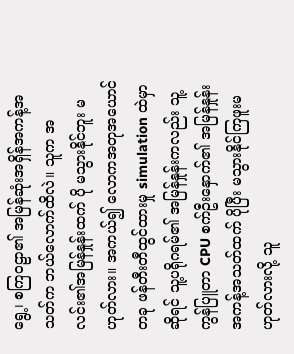ရွေ့၊ စကြ၀ဠာ၏ အမြန်ဆုံးအရှိန်အကန့်အသတ်က ဘယ်လောက်ထိလဲ။ သူက အလင်း၏အမြန်နှုန်းထက် ပို မသွားနိုင်ဘူး မဟုတ်လား။ အကယ်၍ လောကအတုအယောင်တခု ဖန်တီးတီထွင်ထားမှု simulation ထဲမှာ ဆိုရင် သူ့ပရိုဂရမ်၏ အမြန်နှုန်းကလည်း သူ့ကွန်ပြူတာ CPU စက်ဦးနှောက်၏ အမြန်နှုန်းအကန့်အသတ်ထက် ပိုပြီး မသွားနိုင်ကြဖူးမဟုတ်လားလို့ သူ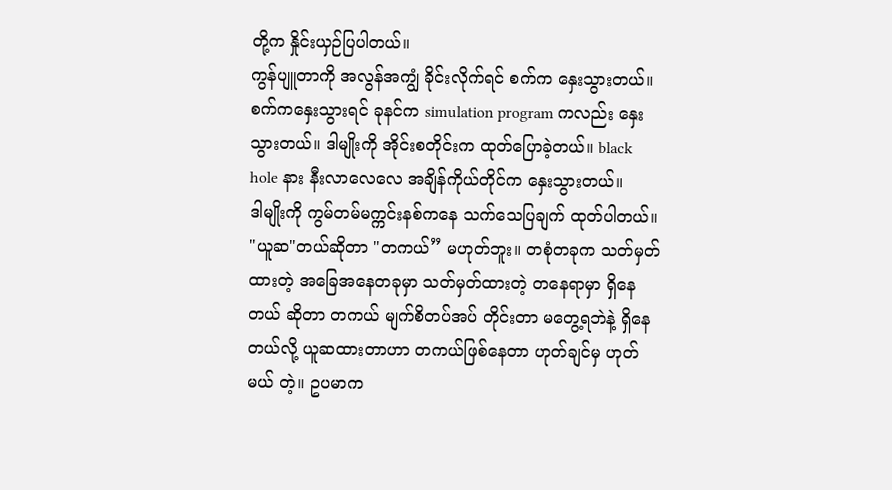တို့က နှိုင်းယှဉ်ပြပါတယ်။
ကွန်ပျူတာကို အလွန်အကျွံ ခိုင်းလိုက်ရင် စက်က နှေးသွားတယ်။ စက်ကနှေးသွားရင် ခုနင်က simulation program ကလည်း နှေးသွားတယ်။ ဒါမျိုးကို အိုင်းစတိုင်းက ထုတ်ပြောခဲ့တယ်။ black hole နား နီးလာလေလေ အချိန်ကိုယ်တိုင်က နှေးသွားတယ်။
ဒါမျိုးကို ကွမ်တမ်မက္ကင်းနစ်ကနေ သက်သေပြချက် ထုတ်ပါတယ်။ "ယူဆ"တယ်ဆိုတာ "တကယ်” မဟုတ်ဘူး။ တစုံတခုက သတ်မှတ်ထားတဲ့ အခြေအနေတခုမှာ သတ်မှတ်ထားတဲ့ တနေရာမှာ ရှိနေတယ် ဆိုတာ တကယ် မျက်စိတပ်အပ် တိုင်းတာ မတွေ့ရဘဲနဲ့ ရှိနေတယ်လို့ ယူဆထားတာဟာ တကယ်ဖြစ်နေတာ ဟုတ်ချင်မှ ဟုတ်မယ် တဲ့။ ဥပမာက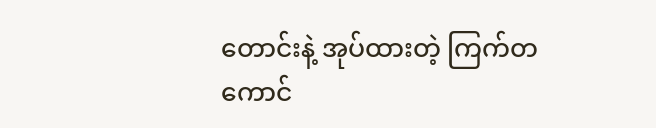တောင်းနဲ့ အုပ်ထားတဲ့ ကြက်တကောင်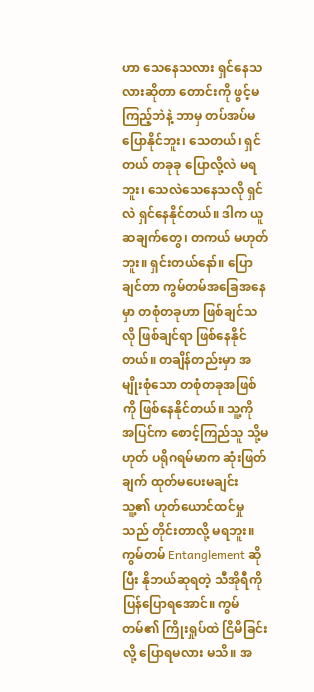ဟာ သေနေသလား ရှင်နေသလားဆိုတာ တောင်းကို ဖွင့်မကြည့်ဘဲနဲ့ ဘာမှ တပ်အပ်မပြောနိုင်ဘူး၊ သေတယ်၊ ရှင်တယ် တခုခု ပြောလို့လဲ မရဘူး၊ သေလဲသေနေသလို ရှင်လဲ ရှင်နေနိုင်တယ်။ ဒါက ယူဆချက်တွေ၊ တကယ် မဟုတ်ဘူး။ ရှင်းတယ်နော်။ ပြောချင်တာ ကွမ်တမ်အခြေအနေမှာ တစုံတခုဟာ ဖြစ်ချင်သလို ဖြစ်ချင်ရာ ဖြစ်နေနိုင်တယ်။ တချိန်တည်းမှာ အမျိုးစုံသော တစုံတခုအဖြစ်ကို ဖြစ်နေနိုင်တယ်။ သူ့ကို အပြင်က စောင့်ကြည်သူ သို့မဟုတ် ပရိုဂရမ်မာက ဆုံးဖြတ်ချက် ထုတ်မပေးမချင်း သူ့၏ ဟုတ်ယောင်ထင်မှုသည် တိုင်းတာလို့ မရဘူး။
ကွမ်တမ် Entanglement ဆိုပြီး နိုဘယ်ဆုရတဲ့ သီအိုရီကို ပြန်ပြောရအောင်။ ကွမ်တမ်၏ ကြိုးရှုပ်ထဲ ငြိမိခြင်းလို့ ပြောရမလား မသိ။ အ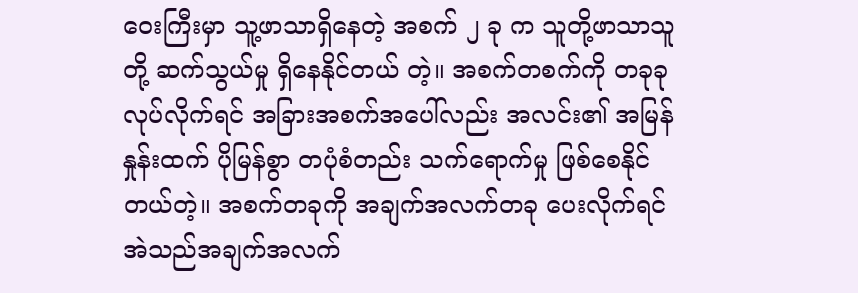ဝေးကြီးမှာ သူ့ဖာသာရှိနေတဲ့ အစက် ၂ ခု က သူတို့ဖာသာသူတို့ ဆက်သွယ်မှု ရှိနေနိုင်တယ် တဲ့။ အစက်တစက်ကို တခုခု လုပ်လိုက်ရင် အခြားအစက်အပေါ်လည်း အလင်း၏ အမြန်နှုန်းထက် ပိုမြန်စွာ တပုံစံတည်း သက်ရောက်မှု ဖြစ်စေနိုင်တယ်တဲ့။ အစက်တခုကို အချက်အလက်တခု ပေးလိုက်ရင် အဲသည်အချက်အလက်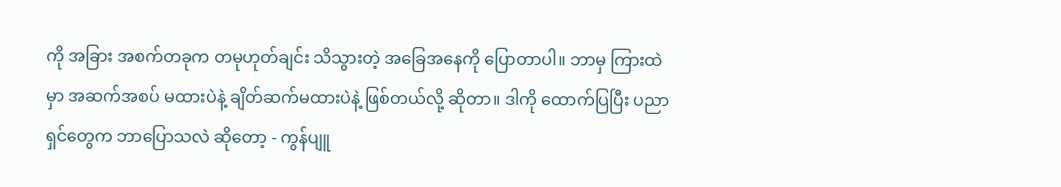ကို အခြား အစက်တခုက တမုဟုတ်ချင်း သိသွားတဲ့ အခြေအနေကို ပြောတာပါ။ ဘာမှ ကြားထဲမှာ အဆက်အစပ် မထားပဲနဲ့ ချိတ်ဆက်မထားပဲနဲ့ ဖြစ်တယ်လို့ ဆိုတာ။ ဒါကို ထောက်ပြပြီး ပညာရှင်တွေက ဘာပြောသလဲ ဆိုတော့ - ကွန်ပျူ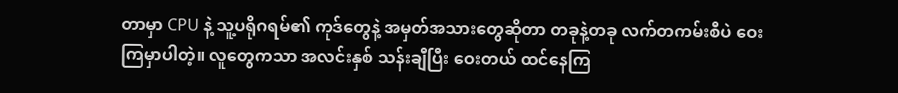တာမှာ CPU နဲ့ သူ့ပရိုဂရမ်၏ ကုဒ်တွေနဲ့ အမှတ်အသားတွေဆိုတာ တခုနဲ့တခု လက်တကမ်းစီပဲ ဝေးကြမှာပါတဲ့။ လူတွေကသာ အလင်းနှစ် သန်းချီပြီး ဝေးတယ် ထင်နေကြ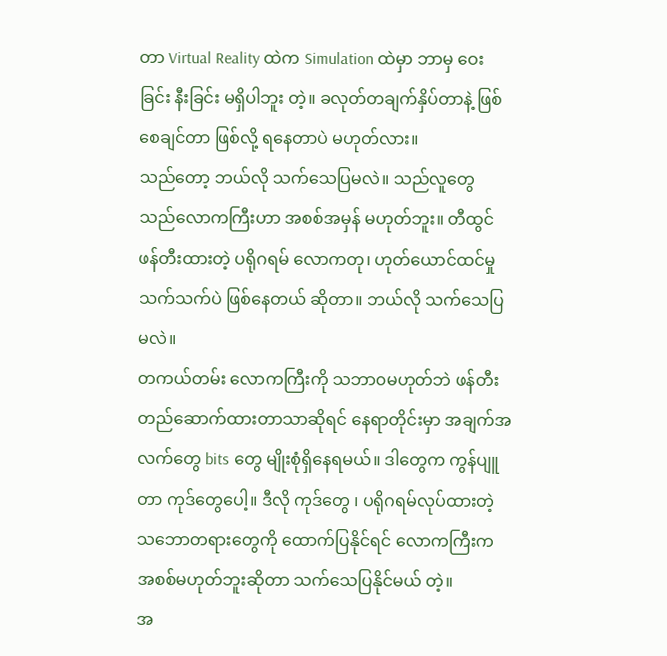တာ Virtual Reality ထဲက Simulation ထဲမှာ ဘာမှ ဝေးခြင်း နီးခြင်း မရှိပါဘူး တဲ့။ ခလုတ်တချက်နှိပ်တာနဲ့ ဖြစ်စေချင်တာ ဖြစ်လို့ ရနေတာပဲ မဟုတ်လား။
သည်တော့ ဘယ်လို သက်သေပြမလဲ။ သည်လူတွေ သည်လောကကြီးဟာ အစစ်အမှန် မဟုတ်ဘူး။ တီထွင်ဖန်တီးထားတဲ့ ပရိုဂရမ် လောကတု၊ ဟုတ်ယောင်ထင်မှု သက်သက်ပဲ ဖြစ်နေတယ် ဆိုတာ။ ဘယ်လို သက်သေပြမလဲ။
တကယ်တမ်း လောကကြီးကို သဘာ၀မဟုတ်ဘဲ ဖန်တီးတည်ဆောက်ထားတာသာဆိုရင် နေရာတိုင်းမှာ အချက်အလက်တွေ bits တွေ မျိုးစုံရှိနေရမယ်။ ဒါတွေက ကွန်ပျူတာ ကုဒ်တွေပေါ့။ ဒီလို ကုဒ်တွေ ၊ ပရိုဂရမ်လုပ်ထားတဲ့ သဘောတရားတွေကို ထောက်ပြနိုင်ရင် လောကကြီးက အစစ်မဟုတ်ဘူးဆိုတာ သက်သေပြနိုင်မယ် တဲ့။
အ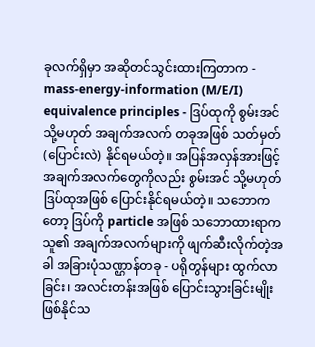ခုလက်ရှိမှာ အဆိုတင်သွင်းထားကြတာက - mass-energy-information (M/E/I) equivalence principles - ဒြပ်ထုကို စွမ်းအင် သို့မဟုတ် အချက်အလက် တခုအဖြစ် သတ်မှတ် (ပြောင်းလဲ) နိုင်ရမယ်တဲ့။ အပြန်အလှန်အားဖြင့် အချက်အလက်တွေကိုလည်း စွမ်းအင် သို့မဟုတ် ဒြပ်ထုအဖြစ် ပြောင်းနိုင်ရမယ်တဲ့။ သဘောကတော့ ဒြပ်ကို particle အဖြစ် သဘောထားရာက သူ၏ အချက်အလက်များကို ဖျက်ဆီးလိုက်တဲ့အခါ အခြားပုံသဏ္ဌာန်တခု - ပရိုတွန်များ ထွက်လာခြင်း၊ အလင်းတန်းအဖြစ် ပြောင်းသွားခြင်းမျိုး ဖြစ်နိုင်သ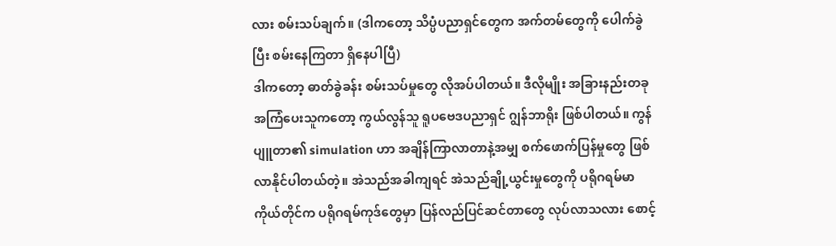လား စမ်းသပ်ချက်။ (ဒါကတော့ သိပ္ပံပညာရှင်တွေက အက်တမ်တွေကို ပေါက်ခွဲပြီး စမ်းနေကြတာ ရှိနေပါပြီ)
ဒါကတော့ ဓာတ်ခွဲခန်း စမ်းသပ်မှုတွေ လိုအပ်ပါတယ်။ ဒီလိုမျိုး အခြားနည်းတခု အကြံပေးသူကတော့ ကွယ်လွန်သူ ရူပဗေဒပညာရှင် ဂျွန်ဘာရိုး ဖြစ်ပါတယ်။ ကွန်ပျူတာ၏ simulation ဟာ အချိန်ကြာလာတာနဲ့အမျှ စက်ဖောက်ပြန်မှုတွေ ဖြစ်လာနိုင်ပါတယ်တဲ့။ အဲသည်အခါကျရင် အဲသည်ချို့ယွင်းမှုတွေကို ပရိုဂရမ်မာကိုယ်တိုင်က ပရိုဂရမ်ကုဒ်တွေမှာ ပြန်လည်ပြင်ဆင်တာတွေ လုပ်လာသလား စောင့်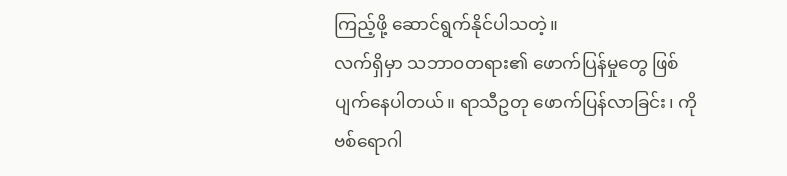ကြည့်ဖို့ ဆောင်ရွက်နိုင်ပါသတဲ့။
လက်ရှိမှာ သဘာ၀တရား၏ ဖောက်ပြန်မှုတွေ ဖြစ်ပျက်နေပါတယ်။ ရာသီဥတု ဖောက်ပြန်လာခြင်း၊ ကိုဗစ်ရောဂါ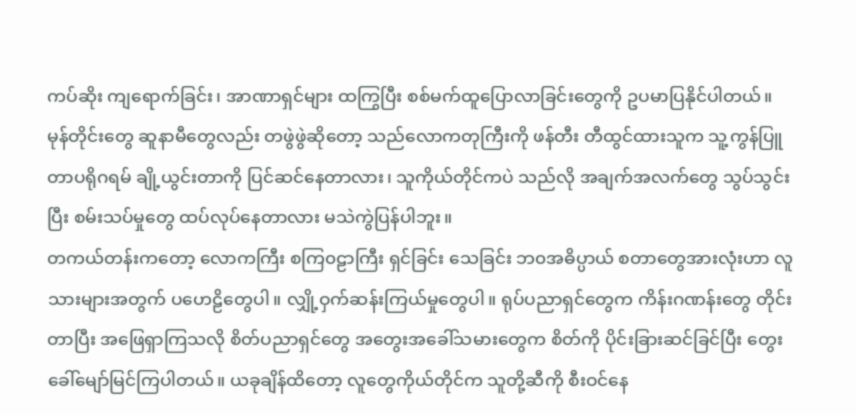ကပ်ဆိုး ကျရောက်ခြင်း၊ အာဏာရှင်များ ထကြွပြီး စစ်မက်ထူပြောလာခြင်းတွေကို ဥပမာပြနိုင်ပါတယ်။ မုန်တိုင်းတွေ ဆူနာမီတွေလည်း တဖွဲဖွဲဆိုတော့ သည်လောကတုကြီးကို ဖန်တီး တီထွင်ထားသူက သူ့ကွန်ပြူတာပရိုဂရမ် ချို့ယွင်းတာကို ပြင်ဆင်နေတာလား၊ သူကိုယ်တိုင်ကပဲ သည်လို အချက်အလက်တွေ သွပ်သွင်းပြီး စမ်းသပ်မှုတွေ ထပ်လုပ်နေတာလား မသဲကွဲပြန်ပါဘူး။
တကယ်တန်းကတော့ လောကကြီး စကြ၀ဠာကြီး ရှင်ခြင်း သေခြင်း ဘ၀အဓိပ္ပာယ် စတာတွေအားလုံးဟာ လူသားများအတွက် ပဟေဠိတွေပါ။ လျှို့ဝှက်ဆန်းကြယ်မှုတွေပါ။ ရုပ်ပညာရှင်တွေက ကိန်းဂဏန်းတွေ တိုင်းတာပြီး အဖြေရှာကြသလို စိတ်ပညာရှင်တွေ အတွေးအခေါ်သမားတွေက စိတ်ကို ပိုင်းခြားဆင်ခြင်ပြီး တွေးခေါ်မျော်မြင်ကြပါတယ်။ ယခုချိန်ထိတော့ လူတွေကိုယ်တိုင်က သူတို့ဆီကို စီးဝင်နေ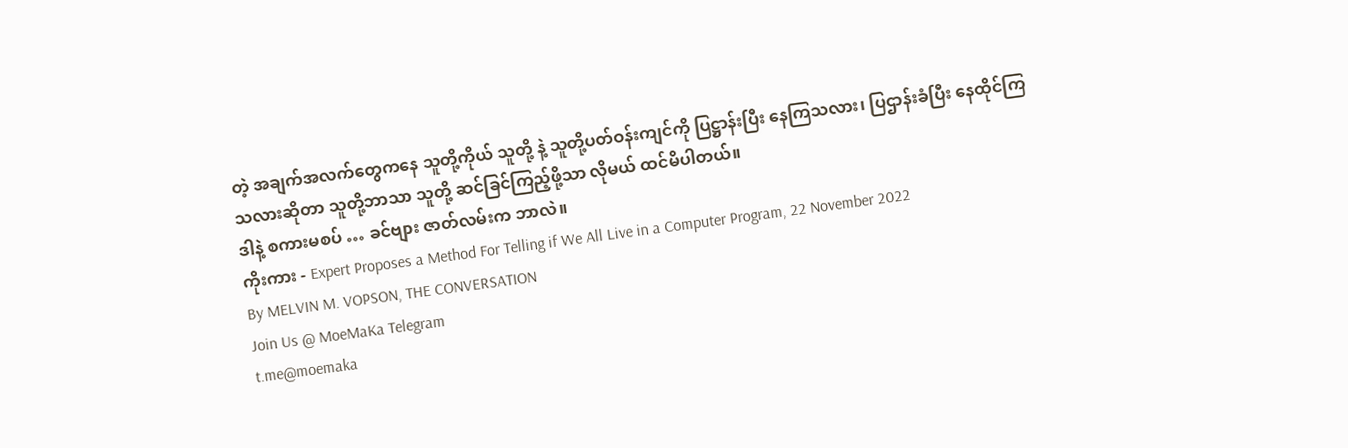တဲ့ အချက်အလက်တွေကနေ သူတို့ကိုယ် သူတို့ နဲ့ သူတို့ပတ်ဝန်းကျင်ကို ပြဋ္ဌာန်းပြီး နေကြသလား၊ ပြဌာန်းခံပြီး နေထိုင်ကြသလားဆိုတာ သူတို့ဘာသာ သူတို့ ဆင်ခြင်ကြည့်ဖို့သာ လိုမယ် ထင်မိပါတယ်။
ဒါနဲ့ စကားမစပ် … ခင်ဗျား ဇာတ်လမ်းက ဘာလဲ။
ကိုးကား - Expert Proposes a Method For Telling if We All Live in a Computer Program, 22 November 2022
By MELVIN M. VOPSON, THE CONVERSATION
Join Us @ MoeMaKa Telegram
t.me@moemaka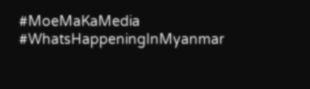#MoeMaKaMedia
#WhatsHappeningInMyanmar